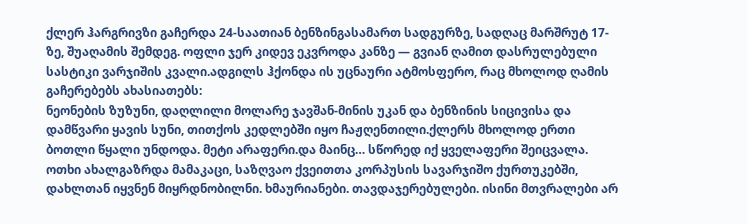ქლერ ჰარგრივზი გაჩერდა 24-საათიან ბენზინგასამართ სადგურზე, სადღაც მარშრუტ 17-ზე, შუაღამის შემდეგ. ოფლი ჯერ კიდევ ეკვროდა კანზე — გვიან ღამით დასრულებული სასტიკი ვარჯიშის კვალი.ადგილს ჰქონდა ის უცნაური ატმოსფერო, რაც მხოლოდ ღამის გაჩერებებს ახასიათებს:
ნეონების ზუზუნი, დაღლილი მოლარე ჯავშან-მინის უკან და ბენზინის სიცივისა და დამწვარი ყავის სუნი, თითქოს კედლებში იყო ჩაჟღენთილი.ქლერს მხოლოდ ერთი ბოთლი წყალი უნდოდა. მეტი არაფერი.და მაინც… სწორედ იქ ყველაფერი შეიცვალა.
ოთხი ახალგაზრდა მამაკაცი, საზღვაო ქვეითთა კორპუსის სავარჯიშო ქურთუკებში, დახლთან იყვნენ მიყრდნობილნი. ხმაურიანები. თავდაჯერებულები. ისინი მთვრალები არ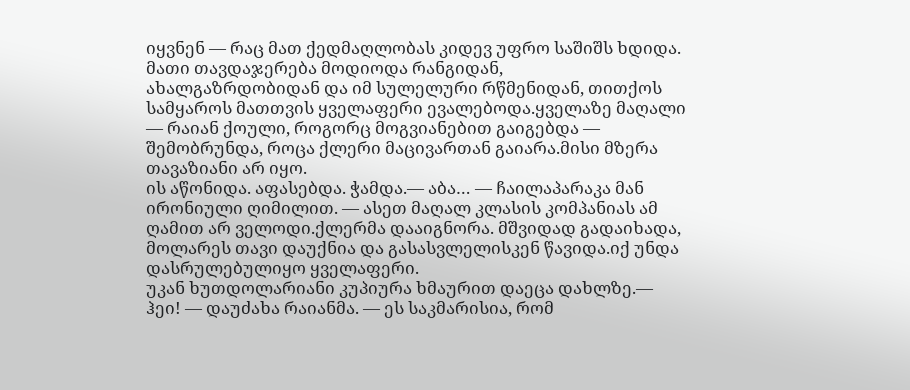იყვნენ — რაც მათ ქედმაღლობას კიდევ უფრო საშიშს ხდიდა. მათი თავდაჯერება მოდიოდა რანგიდან,
ახალგაზრდობიდან და იმ სულელური რწმენიდან, თითქოს სამყაროს მათთვის ყველაფერი ევალებოდა.ყველაზე მაღალი — რაიან ქოული, როგორც მოგვიანებით გაიგებდა — შემობრუნდა, როცა ქლერი მაცივართან გაიარა.მისი მზერა თავაზიანი არ იყო.
ის აწონიდა. აფასებდა. ჭამდა.— აბა… — ჩაილაპარაკა მან ირონიული ღიმილით. — ასეთ მაღალ კლასის კომპანიას ამ ღამით არ ველოდი.ქლერმა დააიგნორა. მშვიდად გადაიხადა, მოლარეს თავი დაუქნია და გასასვლელისკენ წავიდა.იქ უნდა დასრულებულიყო ყველაფერი.
უკან ხუთდოლარიანი კუპიურა ხმაურით დაეცა დახლზე.— ჰეი! — დაუძახა რაიანმა. — ეს საკმარისია, რომ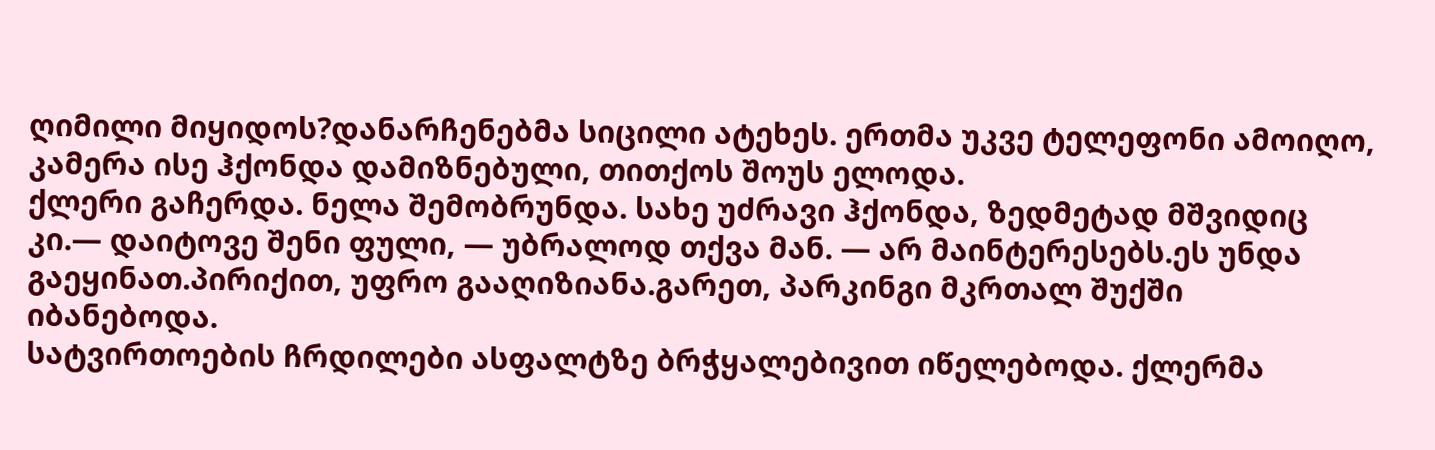ღიმილი მიყიდოს?დანარჩენებმა სიცილი ატეხეს. ერთმა უკვე ტელეფონი ამოიღო, კამერა ისე ჰქონდა დამიზნებული, თითქოს შოუს ელოდა.
ქლერი გაჩერდა. ნელა შემობრუნდა. სახე უძრავი ჰქონდა, ზედმეტად მშვიდიც კი.— დაიტოვე შენი ფული, — უბრალოდ თქვა მან. — არ მაინტერესებს.ეს უნდა გაეყინათ.პირიქით, უფრო გააღიზიანა.გარეთ, პარკინგი მკრთალ შუქში იბანებოდა.
სატვირთოების ჩრდილები ასფალტზე ბრჭყალებივით იწელებოდა. ქლერმა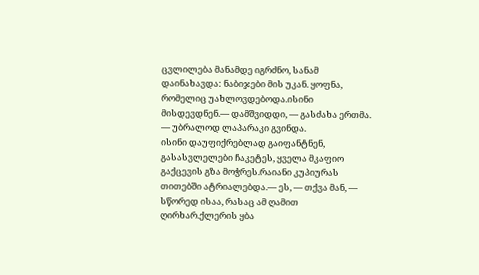ცვლილება მანამდე იგრძნო, სანამ დაინახავდა: ნაბიჯები მის უკან. ყოფნა, რომელიც უახლოვდებოდა.ისინი მისდევდნენ.— დამშვიდდი, — გასძახა ერთმა. — უბრალოდ ლაპარაკი გვინდა.
ისინი დაუფიქრებლად გაიფანტნენ, გასასვლელები ჩაკეტეს, ყველა მკაფიო გაქცევის გზა მოჭრეს.რაიანი კუპიურას თითებში ატრიალებდა.— ეს, — თქვა მან, — სწორედ ისაა, რასაც ამ ღამით ღირხარ.ქლერის ყბა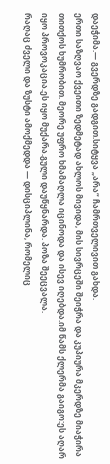დაეჭიმა.— გვერდზე გადგით.სიტყვა „არა“ ჩამრთველივით გახდა.
ერთი საზღვაო ქვეითი ზედმეტად ახლოს მივიდა, მის სივრცეში შეიჭრა და კუპიურა მკერდზე მიაჭირა თითქოს ხუმრობით. მეორე უფრო ხმამაღლა იცინოდა და ისევ იღებდა.იმ წამს ქლერმა გაიგო:ეს აღარ იყო პროვოკაცია.ეს იყო მუქარა.გული დაუწყნარდა. პოზა შეეცვალა.
რაღაც ძველი და ზუსტი ამოქმედდა — დისციპლინა, რომელიც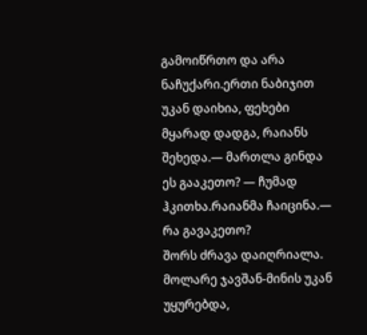გამოიწრთო და არა ნაჩუქარი.ერთი ნაბიჯით უკან დაიხია, ფეხები მყარად დადგა, რაიანს შეხედა.— მართლა გინდა ეს გააკეთო? — ჩუმად ჰკითხა.რაიანმა ჩაიცინა.— რა გავაკეთო?
შორს ძრავა დაიღრიალა. მოლარე ჯავშან-მინის უკან უყურებდა,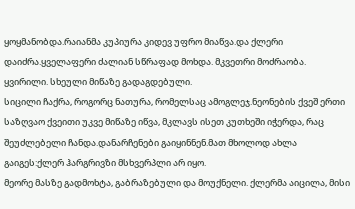ყოყმანობდა.რაიანმა კუპიურა კიდევ უფრო მიაწვა.და ქლერი დაიძრა.ყველაფერი ძალიან სწრაფად მოხდა. მკვეთრი მოძრაობა. ყვირილი. სხეული მიწაზე გადაგდებული.
სიცილი ჩაქრა, როგორც ნათურა, რომელსაც ამოგლეჯ.ნეონების ქვეშ ერთი საზღვაო ქვეითი უკვე მიწაზე იწვა, მკლავს ისეთ კუთხეში იჭერდა, რაც შეუძლებელი ჩანდა.დანარჩენები გაიყინნენ.მათ მხოლოდ ახლა გაიგეს:ქლერ ჰარგრივზი მსხვერპლი არ იყო.
მეორე მასზე გადმოხტა, გაბრაზებული და მოუქნელი. ქლერმა აიცილა, მისი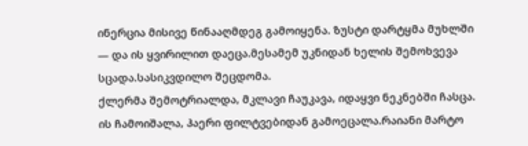ინერცია მისივე წინააღმდეგ გამოიყენა. ზუსტი დარტყმა მუხლში — და ის ყვირილით დაეცა.მესამემ უკნიდან ხელის შემოხვევა სცადა.სასიკვდილო შეცდომა.
ქლერმა შემოტრიალდა, მკლავი ჩაუკავა, იდაყვი ნეკნებში ჩასცა. ის ჩამოიშალა, ჰაერი ფილტვებიდან გამოეცალა.რაიანი მარტო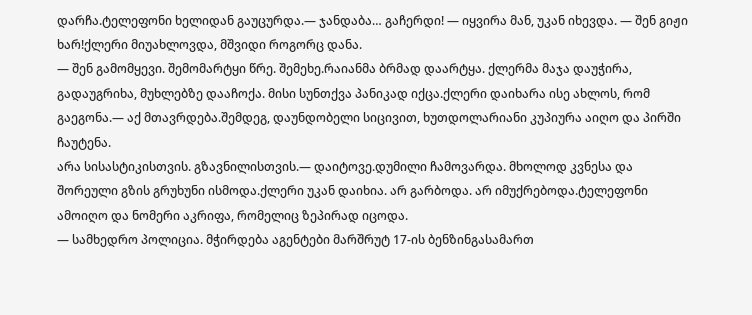დარჩა.ტელეფონი ხელიდან გაუცურდა.— ჯანდაბა… გაჩერდი! — იყვირა მან, უკან იხევდა. — შენ გიჟი ხარ!ქლერი მიუახლოვდა, მშვიდი როგორც დანა.
— შენ გამომყევი. შემომარტყი წრე. შემეხე.რაიანმა ბრმად დაარტყა. ქლერმა მაჯა დაუჭირა, გადაუგრიხა, მუხლებზე დააჩოქა. მისი სუნთქვა პანიკად იქცა.ქლერი დაიხარა ისე ახლოს, რომ გაეგონა.— აქ მთავრდება.შემდეგ, დაუნდობელი სიცივით, ხუთდოლარიანი კუპიურა აიღო და პირში ჩაუტენა.
არა სისასტიკისთვის. გზავნილისთვის.— დაიტოვე.დუმილი ჩამოვარდა. მხოლოდ კვნესა და შორეული გზის გრუხუნი ისმოდა.ქლერი უკან დაიხია. არ გარბოდა. არ იმუქრებოდა.ტელეფონი ამოიღო და ნომერი აკრიფა, რომელიც ზეპირად იცოდა.
— სამხედრო პოლიცია. მჭირდება აგენტები მარშრუტ 17-ის ბენზინგასამართ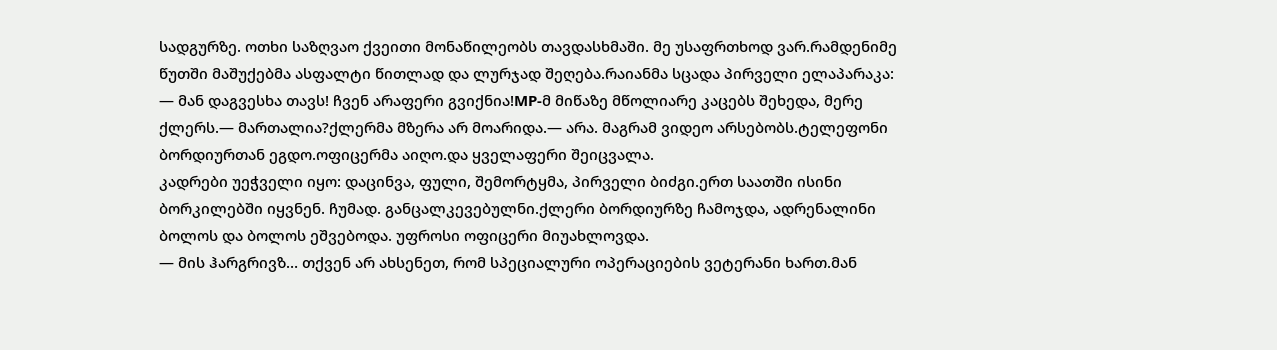სადგურზე. ოთხი საზღვაო ქვეითი მონაწილეობს თავდასხმაში. მე უსაფრთხოდ ვარ.რამდენიმე წუთში მაშუქებმა ასფალტი წითლად და ლურჯად შეღება.რაიანმა სცადა პირველი ელაპარაკა:
— მან დაგვესხა თავს! ჩვენ არაფერი გვიქნია!MP-მ მიწაზე მწოლიარე კაცებს შეხედა, მერე ქლერს.— მართალია?ქლერმა მზერა არ მოარიდა.— არა. მაგრამ ვიდეო არსებობს.ტელეფონი ბორდიურთან ეგდო.ოფიცერმა აიღო.და ყველაფერი შეიცვალა.
კადრები უეჭველი იყო: დაცინვა, ფული, შემორტყმა, პირველი ბიძგი.ერთ საათში ისინი ბორკილებში იყვნენ. ჩუმად. განცალკევებულნი.ქლერი ბორდიურზე ჩამოჯდა, ადრენალინი ბოლოს და ბოლოს ეშვებოდა. უფროსი ოფიცერი მიუახლოვდა.
— მის ჰარგრივზ… თქვენ არ ახსენეთ, რომ სპეციალური ოპერაციების ვეტერანი ხართ.მან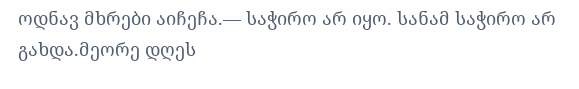ოდნავ მხრები აიჩეჩა.— საჭირო არ იყო. სანამ საჭირო არ გახდა.მეორე დღეს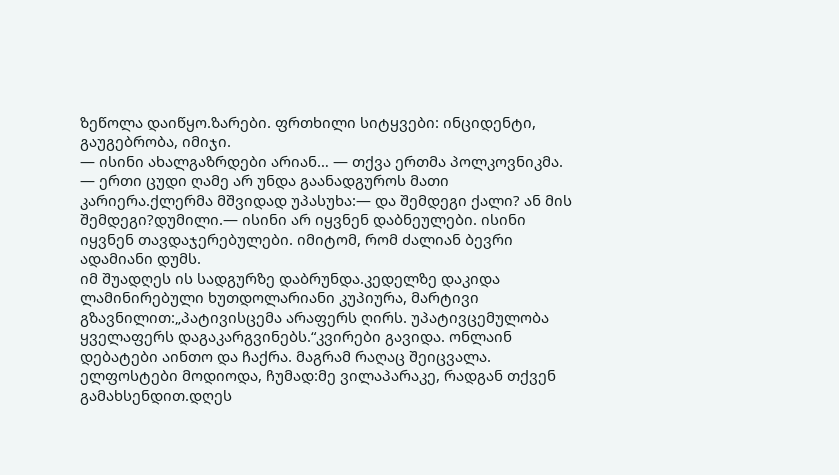ზეწოლა დაიწყო.ზარები. ფრთხილი სიტყვები: ინციდენტი, გაუგებრობა, იმიჯი.
— ისინი ახალგაზრდები არიან… — თქვა ერთმა პოლკოვნიკმა. — ერთი ცუდი ღამე არ უნდა გაანადგუროს მათი კარიერა.ქლერმა მშვიდად უპასუხა:— და შემდეგი ქალი? ან მის შემდეგი?დუმილი.— ისინი არ იყვნენ დაბნეულები. ისინი იყვნენ თავდაჯერებულები. იმიტომ, რომ ძალიან ბევრი ადამიანი დუმს.
იმ შუადღეს ის სადგურზე დაბრუნდა.კედელზე დაკიდა ლამინირებული ხუთდოლარიანი კუპიურა, მარტივი გზავნილით:„პატივისცემა არაფერს ღირს. უპატივცემულობა ყველაფერს დაგაკარგვინებს.“კვირები გავიდა. ონლაინ დებატები აინთო და ჩაქრა. მაგრამ რაღაც შეიცვალა.
ელფოსტები მოდიოდა, ჩუმად:მე ვილაპარაკე, რადგან თქვენ გამახსენდით.დღეს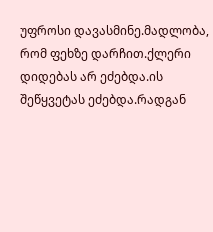უფროსი დავასმინე.მადლობა, რომ ფეხზე დარჩით.ქლერი დიდებას არ ეძებდა.ის შეწყვეტას ეძებდა.რადგან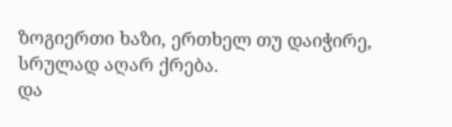ზოგიერთი ხაზი, ერთხელ თუ დაიჭირე, სრულად აღარ ქრება.
და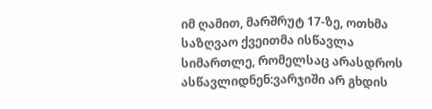იმ ღამით, მარშრუტ 17-ზე, ოთხმა საზღვაო ქვეითმა ისწავლა სიმართლე, რომელსაც არასდროს ასწავლიდნენ:ვარჯიში არ გხდის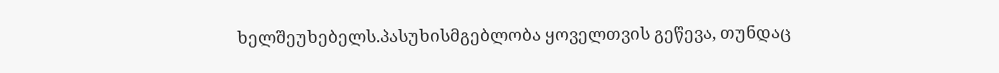ხელშეუხებელს.პასუხისმგებლობა ყოველთვის გეწევა, თუნდაც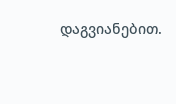დაგვიანებით.